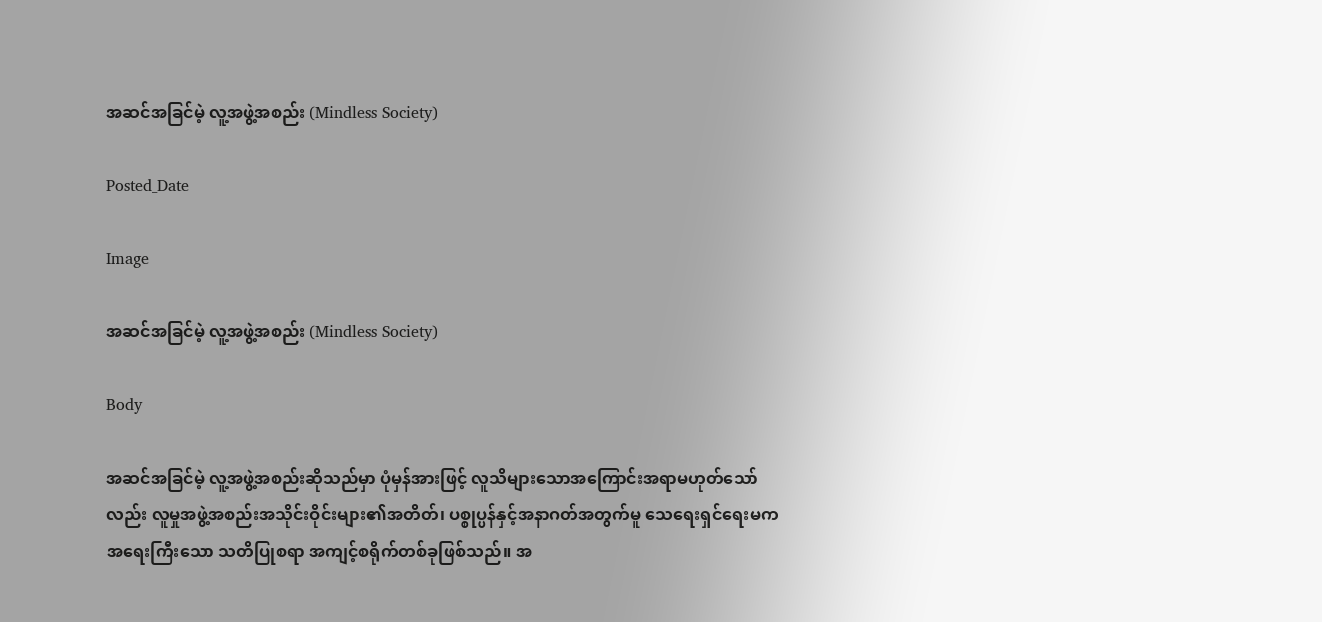အဆင်အခြင်မဲ့ လူ့အဖွဲ့အစည်း (Mindless Society)

Posted_Date

Image

အဆင်အခြင်မဲ့ လူ့အဖွဲ့အစည်း (Mindless Society)

Body

အဆင်အခြင်မဲ့ လူ့အဖွဲ့အစည်းဆိုသည်မှာ ပုံမှန်အားဖြင့် လူသိများသောအကြောင်းအရာမဟုတ်သော်လည်း လူမှုအဖွဲ့အစည်းအသိုင်းဝိုင်းများ၏အတိတ်၊ ပစ္စုပ္ပန်နှင့်အနာဂတ်အတွက်မူ သေရေးရှင်ရေးမက အရေးကြီးသော သတိပြုစရာ အကျင့်စရိုက်တစ်ခုဖြစ်သည်။ အ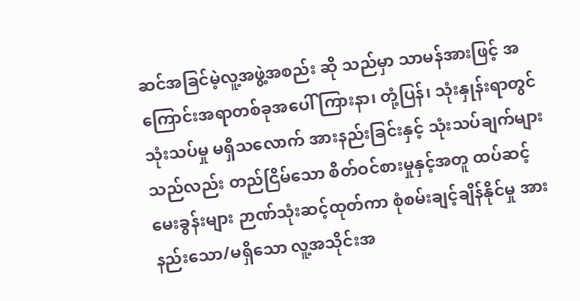ဆင်အခြင်မဲ့လူ့အဖွဲ့အစည်း ဆို သည်မှာ သာမန်အားဖြင့် အကြောင်းအရာတစ်ခုအပေါ် ကြားနာ၊ တုံ့ပြန်၊ သုံးနှုန်းရာတွင် သုံးသပ်မှု မရှိသလောက် အားနည်းခြင်းနှင့် သုံးသပ်ချက်များသည်လည်း တည်ငြိမ်သော စိတ်ဝင်စားမှုနှင့်အတူ ထပ်ဆင့်မေးခွန်းများ ဉာဏ်သုံးဆင့်ထုတ်ကာ စုံစမ်းချင့်ချိန်နိုင်မှု အားနည်းသော/မရှိသော လူ့အသိုင်းအ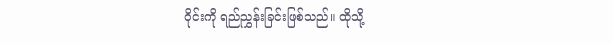ဝိုင်းကို ရည်ညွှန်းခြင်းဖြစ်သည်။ ထိုသို့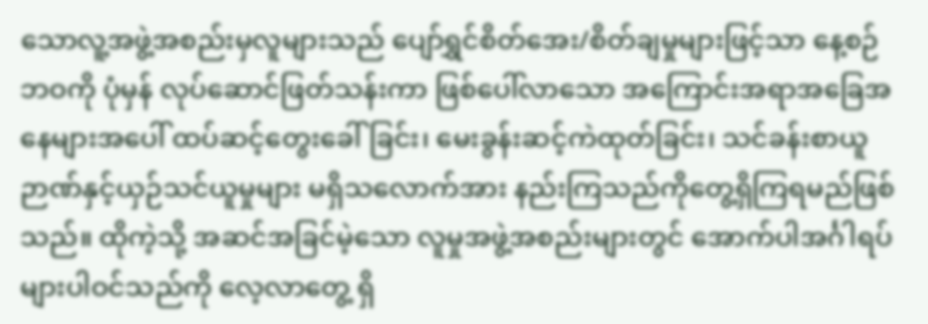သောလူ့အဖွဲ့အစည်းမှလူများသည် ပျော်ရွှင်စိတ်အေး/စိတ်ချမှုများဖြင့်သာ နေ့စဉ်ဘဝကို ပုံမှန် လုပ်ဆောင်ဖြတ်သန်းကာ ဖြစ်ပေါ်လာသော အကြောင်းအရာအခြေအနေများအပေါ် ထပ်ဆင့်တွေးခေါ်ခြင်း၊ မေးခွန်းဆင့်ကဲထုတ်ခြင်း၊ သင်ခန်းစာယူ ဉာဏ်နှင့်ယှဉ်သင်ယူမှုများ မရှိသလောက်အား နည်းကြသည်ကိုတွေ့ရှိကြရမည်ဖြစ်သည်။ ထိုကဲ့သို့ အဆင်အခြင်မဲ့သော လူမှုအဖွဲ့အစည်းများတွင် အောက်ပါအင်္ဂါရပ်များပါဝင်သည်ကို လေ့လာတွေ့ ရှိ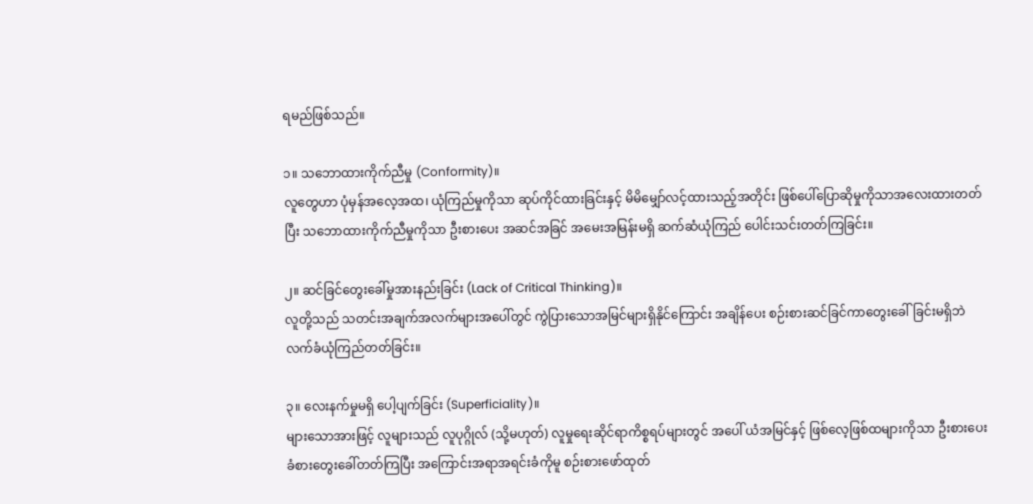ရမည်ဖြစ်သည်။

၁။ သဘောထားကိုက်ညီမှု (Conformity)။
လူတွေဟာ ပုံမှန်အလေ့အထ၊ ယုံကြည်မှုကိုသာ ဆုပ်ကိုင်ထားခြင်းနှင့် မိမိမျှော်လင့်ထားသည့်အတိုင်း ဖြစ်ပေါ်ပြောဆိုမှုကိုသာအလေးထားတတ်ပြီး သဘောထားကိုက်ညီမှုကိုသာ ဦးစားပေး အဆင်အခြင် အမေးအမြန်းမရှိ ဆက်ဆံယုံကြည် ပေါင်းသင်းတတ်ကြခြင်း။

၂။ ဆင်ခြင်တွေးခေါ်မှုအားနည်းခြင်း (Lack of Critical Thinking)။
လူတို့သည် သတင်းအချက်အလက်များအပေါ်တွင် ကွဲပြားသောအမြင်များရှိနိုင်ကြောင်း အချိန်ပေး စဉ်းစားဆင်ခြင်ကာတွေးခေါ်ခြင်းမရှိဘဲ လက်ခံယုံကြည်တတ်ခြင်း။

၃။ လေးနက်မှုမရှိ ပေါ့ပျက်ခြင်း (Superficiality)။
များသောအားဖြင့် လူများသည် လူပုဂ္ဂိုလ် (သို့မဟုတ်) လူမှုရေးဆိုင်ရာကိစ္စရပ်များတွင် အပေါ် ယံအမြင်နှင့် ဖြစ်လေ့ဖြစ်ထများကိုသာ ဦးစားပေး ခံစားတွေးခေါ်တတ်ကြပြီး အကြောင်းအရာအရင်းခံကိုမူ စဉ်းစားဖော်ထုတ်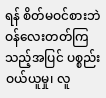ရန် စိတ်မဝင်စားဘဲ ဝန်လေးတတ်ကြသည့်အပြင် ပစ္စည်းဝယ်ယူမှု၊ လူ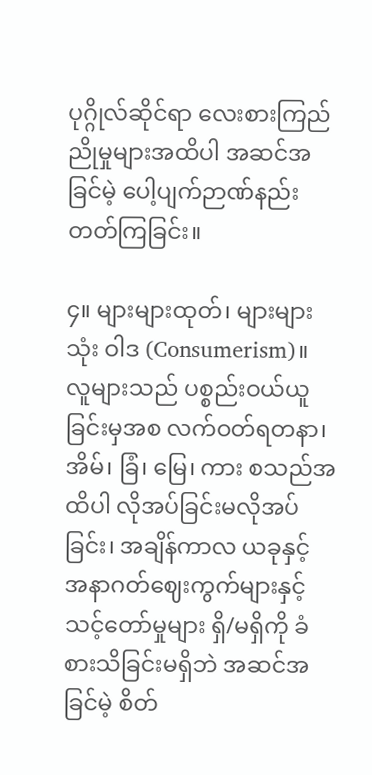ပုဂ္ဂိုလ်ဆိုင်ရာ လေးစားကြည်ညိုမှုများအထိပါ အဆင်အခြင်မဲ့ ပေါ့ပျက်ဉာဏ်နည်းတတ်ကြခြင်း။

၄။ များများထုတ်၊ များများသုံး ဝါဒ (Consumerism)။
လူများသည် ပစ္စည်းဝယ်ယူခြင်းမှအစ လက်ဝတ်ရတနာ၊ အိမ်၊ ခြံ၊ မြေ၊ ကား စသည်အထိပါ လိုအပ်ခြင်းမလိုအပ်ခြင်း၊ အချိန်ကာလ ယခုနှင့် အနာဂတ်ဈေးကွက်များနှင့် သင့်တော်မှုများ ရှိ/မရှိကို ခံစားသိခြင်းမရှိဘဲ အဆင်အခြင်မဲ့ စိတ်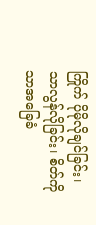ကြိုက် ပိုမိုလိုချင်ခြင်း၊ သာလွန်လိုခြင်း၊ စိတ်ကိုသာအခြေခံ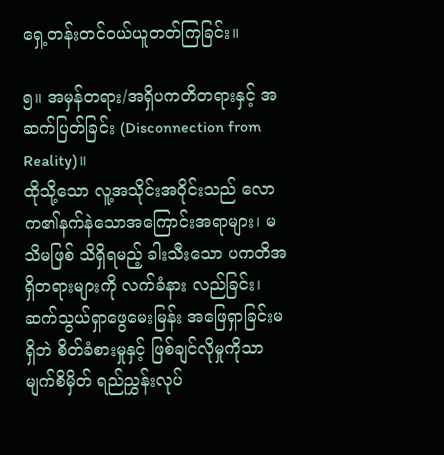ရှေ့တန်းတင်ဝယ်ယူတတ်ကြခြင်း။

၅။ အမှန်တရား/အရှိပကတိတရားနှင့် အဆက်ပြတ်ခြင်း (Disconnection from Reality)။
ထိုသို့သော လူ့အသိုင်းအဝိုင်းသည် လောက၏နက်နဲသောအကြောင်းအရာများ၊ မသိမဖြစ် သိရှိရမည့် ခါးသီးသော ပကတိအရှိတရားများကို လက်ခံနား လည်ခြင်း၊ ဆက်သွယ်ရှာဖွေမေးမြန်း အဖြေရှာခြင်းမရှိဘဲ စိတ်ခံစားမှုနှင့် ဖြစ်ချင်လိုမှုကိုသာ မျက်စိမှိတ် ရည်ညွှန်းလုပ်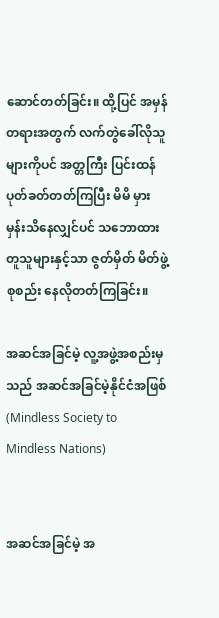ဆောင်တတ်ခြင်း။ ထို့ပြင် အမှန်တရားအတွက် လက်တွဲခေါ်လိုသူများကိုပင် အတ္တကြီး ပြင်းထန်ပုတ်ခတ်တတ်ကြပြီး မိမိ မှားမှန်းသိနေလျှင်ပင် သဘောထားတူသူများနှင့်သာ ဇွတ်မှိတ် မိတ်ဖွဲ့စုစည်း နေလိုတတ်ကြခြင်း။

အဆင်အခြင်မဲ့ လူ့အဖွဲ့အစည်းမှသည် အဆင်အခြင်မဲ့နိုင်ငံအဖြစ် (Mindless Society to Mindless Nations)


အဆင်အခြင်မဲ့ အ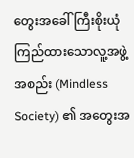တွေးအခေါ် ကြီးစိုးယုံကြည်ထားသောလူ့အဖွဲ့အစည်း (Mindless Society) ၏ အတွေးအ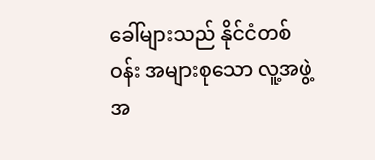ခေါ်များသည် နိုင်ငံတစ်ဝန်း အများစုသော လူ့အဖွဲ့အ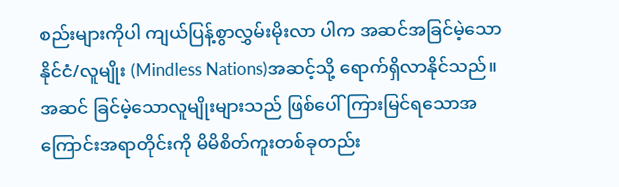စည်းများကိုပါ ကျယ်ပြန့်စွာလွှမ်းမိုးလာ ပါက အဆင်အခြင်မဲ့သော နိုင်ငံ/လူမျိုး (Mindless Nations)အဆင့်သို့ ရောက်ရှိလာနိုင်သည်။ အဆင် ခြင်မဲ့သောလူမျိုးများသည် ဖြစ်ပေါ်ကြားမြင်ရသောအကြောင်းအရာတိုင်းကို မိမိစိတ်ကူးတစ်ခုတည်း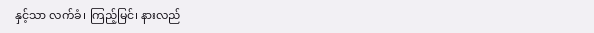နှင့်သာ လက်ခံ၊ ကြည့်မြင်၊ နားလည်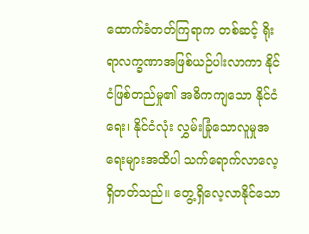ထောက်ခံတတ်ကြရာက တစ်ဆင့် ရိုးရာလက္ခဏာအဖြစ်ယဉ်ပါးလာကာ နိုင်ငံဖြစ်တည်မှု၏ အဓိကကျသော နိုင်ငံရေး၊ နိုင်ငံလုံး လွှမ်းခြုံသောလူမှုအရေးများအထိပါ သက်ရောက်လာလေ့ရှိတတ်သည်။ တွေ့ရှိလေ့လာနိုင်သော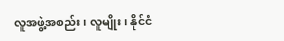လူအဖွဲ့အစည်း၊ လူမျိုး၊ နိုင်ငံ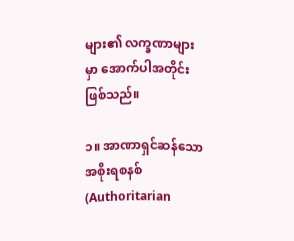များ၏ လက္ခဏာများမှာ အောက်ပါအတိုင်းဖြစ်သည်။

၁။ အာဏာရှင်ဆန်သော အစိုးရစနစ် (Authoritarian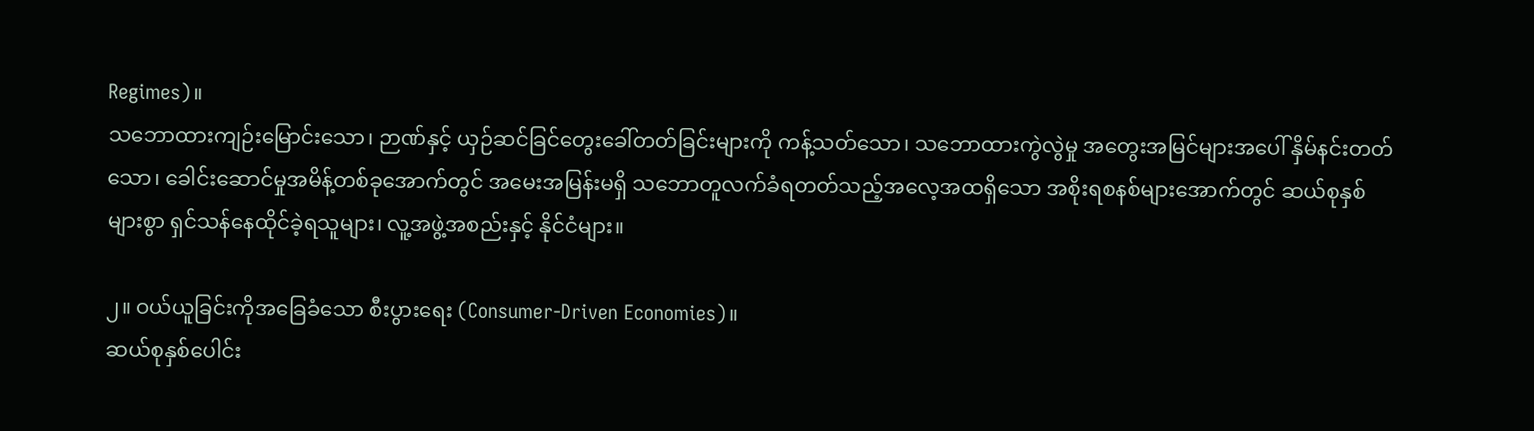Regimes)။
သဘောထားကျဉ်းမြောင်းသော၊ ဉာဏ်နှင့် ယှဉ်ဆင်ခြင်တွေးခေါ်တတ်ခြင်းများကို ကန့်သတ်သော၊ သဘောထားကွဲလွဲမှု အတွေးအမြင်များအပေါ် နှိမ်နင်းတတ်သော၊ ခေါင်းဆောင်မှုအမိန့်တစ်ခုအောက်တွင် အမေးအမြန်းမရှိ သဘောတူလက်ခံရတတ်သည့်အလေ့အထရှိသော အစိုးရစနစ်များအောက်တွင် ဆယ်စုနှစ်များစွာ ရှင်သန်နေထိုင်ခဲ့ရသူများ၊ လူ့အဖွဲ့အစည်းနှင့် နိုင်ငံများ။

၂။ ဝယ်ယူခြင်းကိုအခြေခံသော စီးပွားရေး (Consumer-Driven Economies)။
ဆယ်စုနှစ်ပေါင်း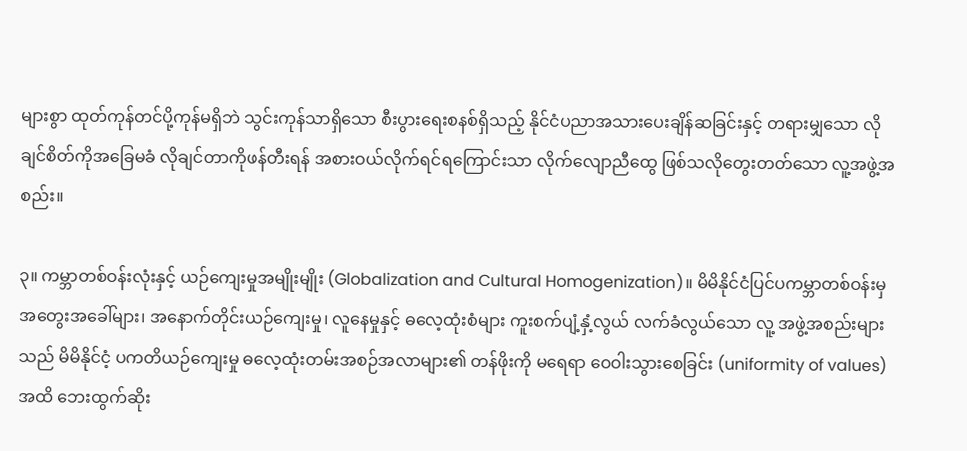များစွာ ထုတ်ကုန်တင်ပို့ကုန်မရှိဘဲ သွင်းကုန်သာရှိသော စီးပွားရေးစနစ်ရှိသည့် နိုင်ငံပညာအသားပေးချိန်ဆခြင်းနှင့် တရားမျှသော လိုချင်စိတ်ကိုအခြေမခံ လိုချင်တာကိုဖန်တီးရန် အစားဝယ်လိုက်ရင်ရကြောင်းသာ လိုက်လျောညီထွေ ဖြစ်သလိုတွေးတတ်သော လူ့အဖွဲ့အစည်း။

၃။ ကမ္ဘာတစ်ဝန်းလုံးနှင့် ယဉ်ကျေးမှုအမျိုးမျိုး (Globalization and Cultural Homogenization)။ မိမိနိုင်ငံပြင်ပကမ္ဘာတစ်ဝန်းမှ အတွေးအခေါ်များ၊ အနောက်တိုင်းယဉ်ကျေးမှု၊ လူနေမှုနှင့် ဓလေ့ထုံးစံများ ကူးစက်ပျံ့နှံ့လွယ် လက်ခံလွယ်သော လူ့ အဖွဲ့အစည်းများသည် မိမိနိုင်ငံ့ ပကတိယဉ်ကျေးမှု ဓလေ့ထုံးတမ်းအစဉ်အလာများ၏ တန်ဖိုးကို မရေရာ ဝေဝါးသွားစေခြင်း (uniformity of values)အထိ ဘေးထွက်ဆိုး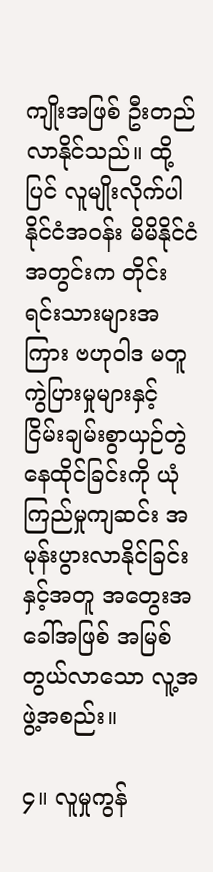ကျိုးအဖြစ် ဦးတည်လာနိုင်သည်။ ထို့ ပြင် လူမျိုးလိုက်ပါ နိုင်ငံအဝန်း မိမိနိုင်ငံအတွင်းက တိုင်းရင်းသားများအကြား ဗဟုဝါဒ မတူကွဲပြားမှုများနှင့် ငြိမ်းချမ်းစွာယှဉ်တွဲနေထိုင်ခြင်းကို ယုံကြည်မှုကျဆင်း အမုန်းပွားလာနိုင်ခြင်းနှင့်အတူ အတွေးအခေါ်အဖြစ် အမြစ်တွယ်လာသော လူ့အဖွဲ့အစည်း။

၄။ လူမှုကွန်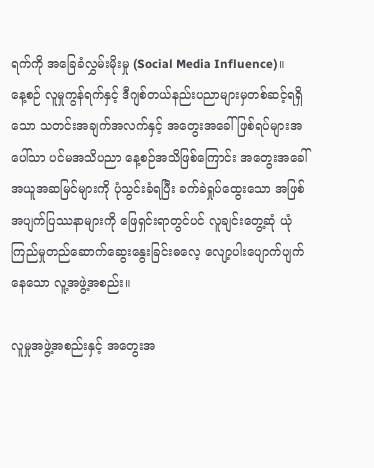ရက်ကို အခြေခံလွှမ်းမိုးမှု (Social Media Influence)။
နေ့စဉ် လူမှုကွန်ရက်နှင့် ဒီဂျစ်တယ်နည်းပညာများမှတစ်ဆင့်ရရှိသော သတင်းအချက်အလက်နှင့် အတွေးအခေါ်ဖြစ်ရပ်များအပေါ်သာ ပင်မအသိပညာ နေ့စဉ်အသိဖြစ်ကြောင်း အတွေးအခေါ်အယူအဆမြင်များကို ပုံသွင်းခံရပြီး ခက်ခဲရှုပ်ထွေးသော အဖြစ်အပျက်ပြဿနာများကို ဖြေရှင်းရာတွင်ပင် လူချင်းတွေ့ဆုံ ယုံကြည်မှုတည်ဆောက်ဆွေးနွေးခြင်းဓလေ့ လျော့ပါးပျောက်ပျက်နေသော လူ့အဖွဲ့အစည်း။

လူမှုအဖွဲ့အစည်းနှင့် အတွေးအ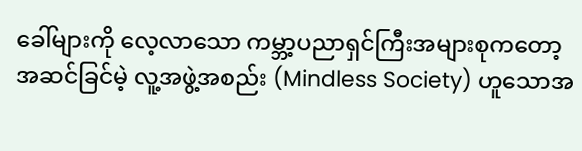ခေါ်များကို လေ့လာသော ကမ္ဘာ့ပညာရှင်ကြီးအများစုကတော့ အဆင်ခြင်မဲ့ လူ့အဖွဲ့အစည်း (Mindless Society) ဟူသောအ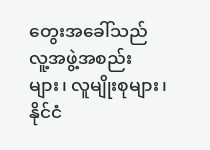တွေးအခေါ်သည် လူ့အဖွဲ့အစည်းများ၊ လူမျိုးစုများ၊ နိုင်ငံ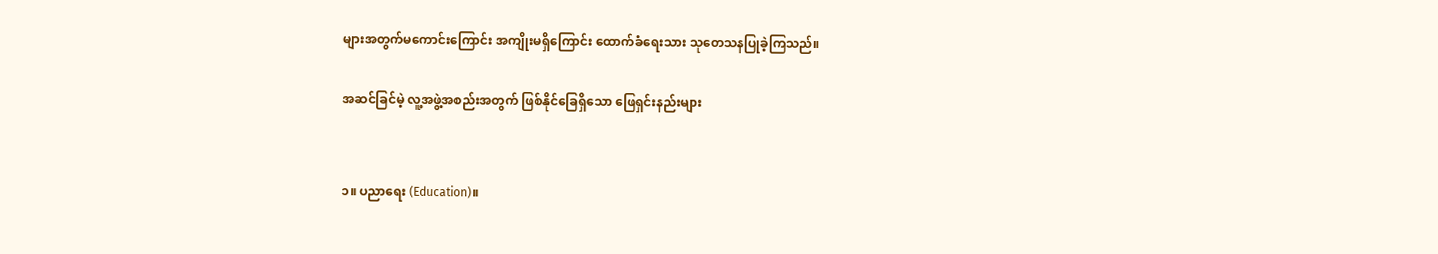များအတွက်မကောင်းကြောင်း အကျိုးမရှိကြောင်း ထောက်ခံရေးသား သုတေသနပြုခဲ့ကြသည်။

အဆင်ခြင်မဲ့ လူ့အဖွဲ့အစည်းအတွက် ဖြစ်နိုင်ခြေရှိသော ဖြေရှင်းနည်းများ


၁။ ပညာရေး (Education)။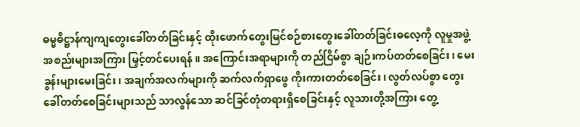ဓမ္မဓိဋ္ဌာန်ကျကျတွေးခေါ်တတ်ခြင်းနှင့် ထိုးဖောက်တွေးမြင်စဉ်စားတွေးခေါ်တတ်ခြင်းဓလေ့ကို လူမှုအဖွဲ့အစည်းများအကြား မြှင့်တင်ပေးရန်။ အကြောင်းအရာများကို တည်ငြိမ်စွာ ချဉ်းကပ်တတ်စေခြင်း၊ မေးခွန်းများမေးခြင်း၊ အချက်အလက်များကို ဆက်လက်ရှာဖွေ ကိုးကားတတ်စေခြင်း၊ လွတ်လပ်စွာ တွေးခေါ်တတ်စေခြင်းများသည် သာလွန်သော ဆင်ခြင်တုံတရားရှိစေခြင်းနှင့် လူသားတို့အကြား တွေ့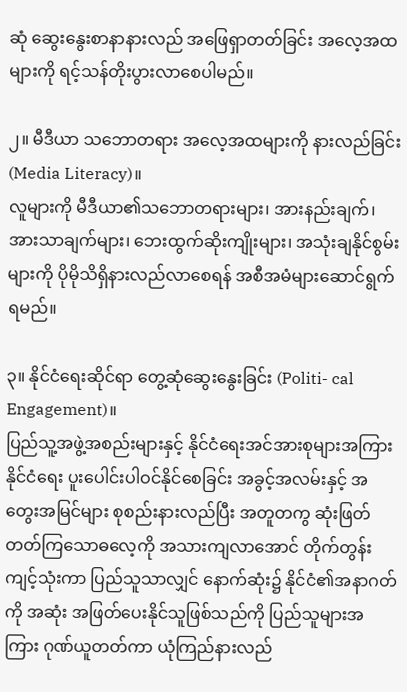ဆုံ ဆွေးနွေးစာနာနားလည် အဖြေရှာတတ်ခြင်း အလေ့အထများကို ရင့်သန်တိုးပွားလာစေပါမည်။

၂။ မီဒီယာ သဘောတရား အလေ့အထများကို နားလည်ခြင်း(Media Literacy)။
လူများကို မီဒီယာ၏သဘောတရားများ၊ အားနည်းချက်၊ အားသာချက်များ၊ ဘေးထွက်ဆိုးကျိုးများ၊ အသုံးချနိုင်စွမ်းများကို ပိုမိုသိရှိနားလည်လာစေရန် အစီအမံများဆောင်ရွက်ရမည်။

၃။ နိုင်ငံရေးဆိုင်ရာ တွေ့ဆုံဆွေးနွေးခြင်း (Politi- cal Engagement)။
ပြည်သူ့အဖွဲ့အစည်းများနှင့် နိုင်ငံရေးအင်အားစုများအကြား နိုင်ငံရေး ပူးပေါင်းပါဝင်နိုင်စေခြင်း အခွင့်အလမ်းနှင့် အတွေးအမြင်များ စုစည်းနားလည်ပြီး အတူတကွ ဆုံးဖြတ်တတ်ကြသောဓလေ့ကို အသားကျလာအောင် တိုက်တွန်းကျင့်သုံးကာ ပြည်သူသာလျှင် နောက်ဆုံး၌ နိုင်ငံ၏အနာဂတ်ကို အဆုံး အဖြတ်ပေးနိုင်သူဖြစ်သည်ကို ပြည်သူများအကြား ဂုဏ်ယူတတ်ကာ ယုံကြည်နားလည်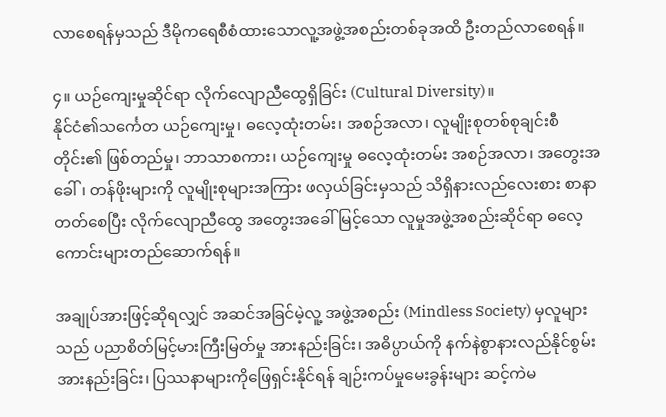လာစေရန်မှသည် ဒီမိုကရေစီစံထားသောလူ့အဖွဲ့အစည်းတစ်ခုအထိ ဦးတည်လာစေရန်။

၄။ ယဉ်ကျေးမှုဆိုင်ရာ လိုက်လျောညီထွေရှိခြင်း (Cultural Diversity)။
နိုင်ငံ၏သင်္ကေတ ယဉ်ကျေးမှု၊ ဓလေ့ထုံးတမ်း၊ အစဉ်အလာ၊ လူမျိုးစုတစ်စုချင်းစီတိုင်း၏ ဖြစ်တည်မှု၊ ဘာသာစကား၊ ယဉ်ကျေးမှု ဓလေ့ထုံးတမ်း အစဉ်အလာ၊ အတွေးအခေါ်၊ တန်ဖိုးများကို လူမျိုးစုများအကြား ဖလှယ်ခြင်းမှသည် သိရှိနားလည်လေးစား စာနာတတ်စေပြီး လိုက်လျောညီထွေ အတွေးအခေါ်မြင့်သော လူမှုအဖွဲ့အစည်းဆိုင်ရာ ဓလေ့ကောင်းများတည်ဆောက်ရန်။

အချုပ်အားဖြင့်ဆိုရလျှင် အဆင်အခြင်မဲ့လူ့ အဖွဲ့အစည်း (Mindless Society) မှလူများသည် ပညာစိတ်မြင့်မားကြီးမြတ်မှု အားနည်းခြင်း၊ အဓိပ္ပာယ်ကို နက်နဲစွာနားလည်နိုင်စွမ်း အားနည်းခြင်း၊ ပြဿနာများကိုဖြေရှင်းနိုင်ရန် ချဉ်းကပ်မှုမေးခွန်းများ ဆင့်ကဲမ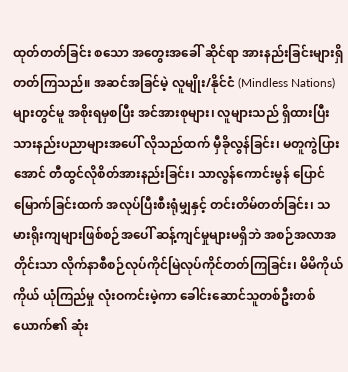ထုတ်တတ်ခြင်း စသော အတွေးအခေါ် ဆိုင်ရာ အားနည်းခြင်းများရှိတတ်ကြသည်။ အဆင်အခြင်မဲ့ လူမျိုး/နိုင်ငံ (Mindless Nations)များတွင်မူ အစိုးရမှစပြီး အင်အားစုများ၊ လူများသည် ရှိထားပြီး သားနည်းပညာများအပေါ် လိုသည်ထက် မှီခိုလွန်ခြင်း၊ မတူကွဲပြားအောင် တီထွင်လိုစိတ်အားနည်းခြင်း၊ သာလွန်ကောင်းမွန် ပြောင်မြောက်ခြင်းထက် အလုပ်ပြီးစီးရုံမျှနှင့် တင်းတိမ်တတ်ခြင်း၊ သမားရိုးကျများဖြစ်စဉ်အပေါ် ဆန့်ကျင်မှုများမရှိဘဲ အစဉ်အလာအတိုင်းသာ လိုက်နာစီစဉ်လုပ်ကိုင်မြဲလုပ်ကိုင်တတ်ကြခြင်း၊ မိမိကိုယ်ကိုယ် ယုံကြည်မှု လုံးဝကင်းမဲ့ကာ ခေါင်းဆောင်သူတစ်ဦးတစ်ယောက်၏ ဆုံး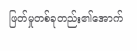ဖြတ်မှုတစ်ခုတည်း၏အောက်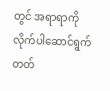တွင် အရာရာကို လိုက်ပါဆောင်ရွက်တတ်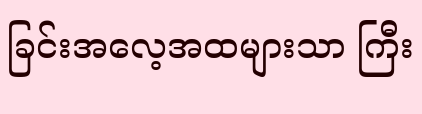ခြင်းအလေ့အထများသာ ကြီး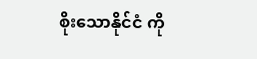စိုးသောနိုင်ငံ ကို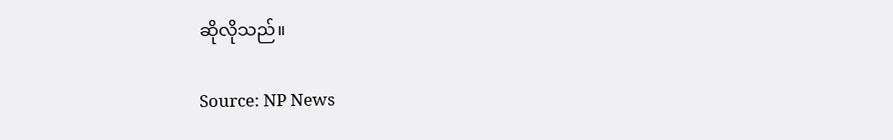ဆိုလိုသည်။

Source: NP News